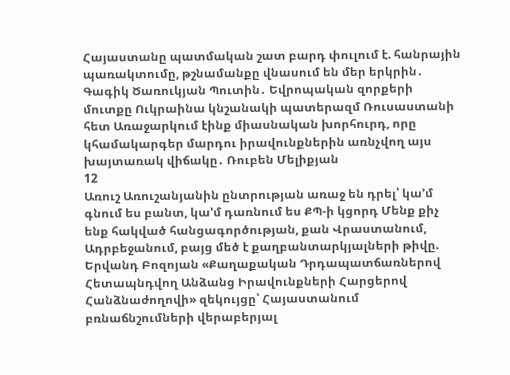Հայաստանը պատմական շատ բարդ փուլում է. հանրային պառակտումը, թշնամանքը վնասում են մեր երկրին․ Գագիկ Ծառուկյան Պուտին․ Եվրոպական զորքերի մուտքը Ուկրաինա կնշանակի պատերազմ Ռուսաստանի հետ Առաջարկում էինք միասնական խորհուրդ, որը կհամակարգեր մարդու իրավունքներին առնչվող այս խայտառակ վիճակը․ Ռուբեն Մելիքյան
12
Առուշ Առուշանյանին ընտրության առաջ են դրել՝ կա’մ գնում ես բանտ, կա’մ դառնում ես ՔՊ-ի կցորդ Մենք քիչ ենք հակված հանցագործության, քան Վրաստանում, Ադրբեջանում, բայց մեծ է քաղբանտարկյալների թիվը. Երվանդ Բոզոյան «Քաղաքական Դրդապատճառներով Հետապնդվող Անձանց Իրավունքների Հարցերով Հանձնաժողովի» զեկույցը՝ Հայաստանում բռնաճնշումների վերաբերյալ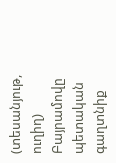(տեսանյութ, ուղիղ) Բայրամովը պետական գաղտնիք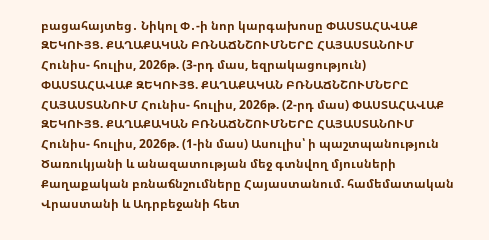բացահայտեց․ Նիկոլ Փ․-ի նոր կարգախոսը ՓԱՍՏԱՀԱՎԱՔ ԶԵԿՈՒՅՑ. ՔԱՂԱՔԱԿԱՆ ԲՌՆԱՃՆՇՈՒՄՆԵՐԸ ՀԱՅԱՍՏԱՆՈՒՄ Հունիս- հուլիս, 2026թ. (3-րդ մաս, եզրակացություն) ՓԱՍՏԱՀԱՎԱՔ ԶԵԿՈՒՅՑ. ՔԱՂԱՔԱԿԱՆ ԲՌՆԱՃՆՇՈՒՄՆԵՐԸ ՀԱՅԱՍՏԱՆՈՒՄ Հունիս- հուլիս, 2026թ. (2-րդ մաս) ՓԱՍՏԱՀԱՎԱՔ ԶԵԿՈՒՅՑ. ՔԱՂԱՔԱԿԱՆ ԲՌՆԱՃՆՇՈՒՄՆԵՐԸ ՀԱՅԱՍՏԱՆՈՒՄ Հունիս- հուլիս, 2026թ. (1-ին մաս) Ասուլիս՝ ի պաշտպանություն Ծառուկյանի և անազատության մեջ գտնվող մյուսների Քաղաքական բռնաճնշումները Հայաստանում. համեմատական Վրաստանի և Ադրբեջանի հետ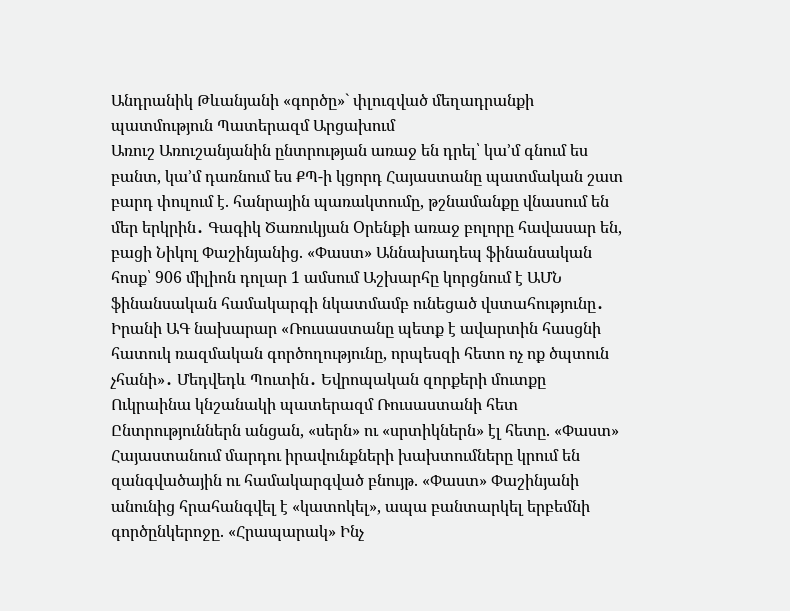Անդրանիկ Թևանյանի «գործը»` փլուզված մեղադրանքի պատմություն Պատերազմ Արցախում
Առուշ Առուշանյանին ընտրության առաջ են դրել՝ կա’մ գնում ես բանտ, կա’մ դառնում ես ՔՊ-ի կցորդ Հայաստանը պատմական շատ բարդ փուլում է. հանրային պառակտումը, թշնամանքը վնասում են մեր երկրին․ Գագիկ Ծառուկյան Oրենքի առաջ բոլորը հավասար են, բացի Նիկոլ Փաշինյանից. «Փաստ» Աննախադեպ ֆինանսական հոսք՝ 906 միլիոն դոլար 1 ամսում Աշխարհը կորցնում է ԱՄՆ ֆինանսական համակարգի նկատմամբ ունեցած վստահությունը․ Իրանի ԱԳ նախարար «Ռուսաստանը պետք է ավարտին հասցնի հատուկ ռազմական գործողությունը, որպեսզի հետո ոչ ոք ծպտուն չհանի»․ Մեդվեդև Պուտին․ Եվրոպական զորքերի մուտքը Ուկրաինա կնշանակի պատերազմ Ռուսաստանի հետ Ընտրություններն անցան, «սերն» ու «սրտիկներն» էլ հետը. «Փաստ» Հայաստանում մարդու իրավունքների խախտումները կրում են զանգվածային ու համակարգված բնույթ. «Փաստ» Փաշինյանի անունից հրահանգվել է «կատոկել», ապա բանտարկել երբեմնի գործընկերոջը. «Հրապարակ» Ինչ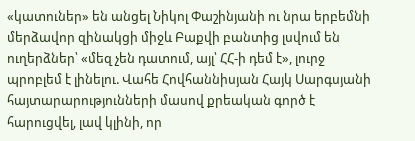«կատուներ» են անցել Նիկոլ Փաշինյանի ու նրա երբեմնի մերձավոր զինակցի միջև Բաքվի բանտից լսվում են ուղերձներ՝ «մեզ չեն դատում, այլ՝ ՀՀ-ի դեմ է», լուրջ պրոբլեմ է լինելու. Վահե Հովհաննիսյան Հայկ Սարգսյանի հայտարարությունների մասով քրեական գործ է հարուցվել, լավ կլինի, որ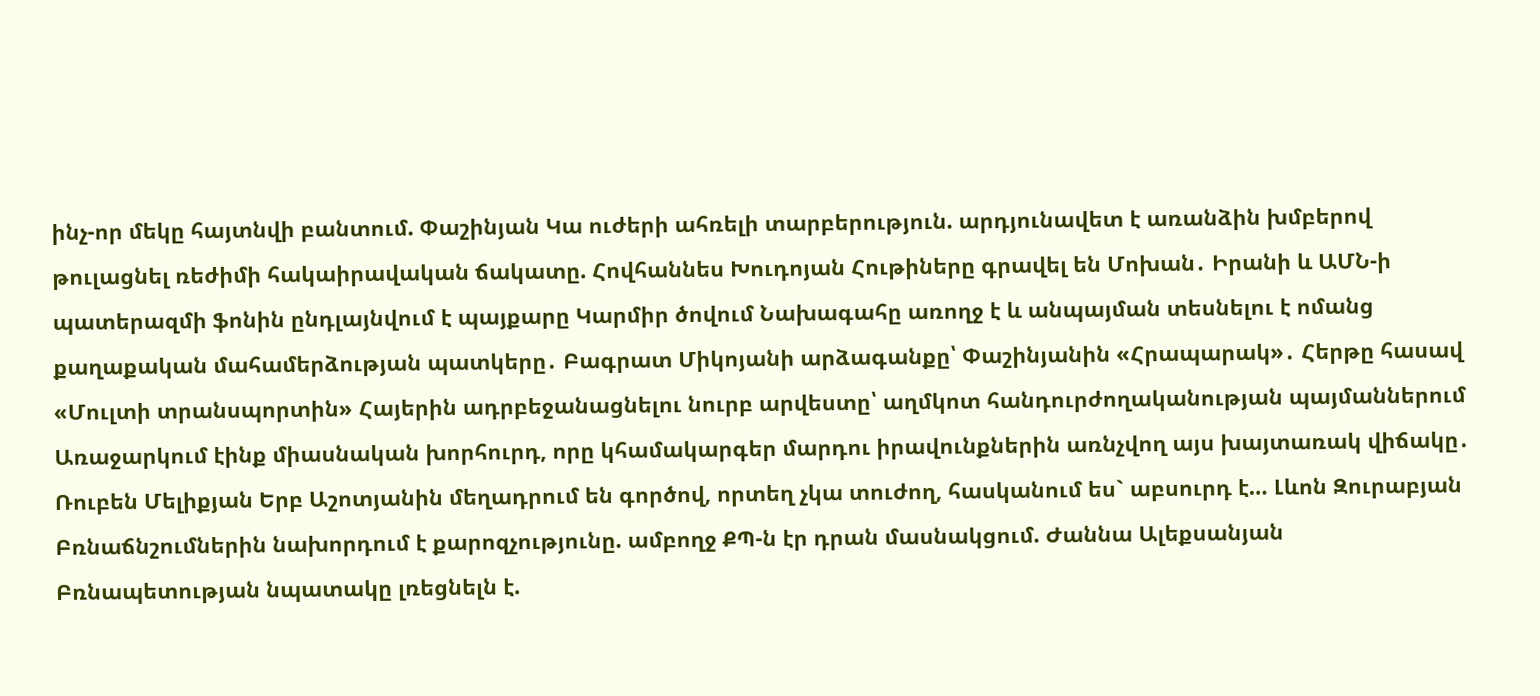ինչ-որ մեկը հայտնվի բանտում. Փաշինյան Կա ուժերի ահռելի տարբերություն. արդյունավետ է առանձին խմբերով թուլացնել ռեժիմի հակաիրավական ճակատը. Հովհաննես Խուդոյան Հութիները գրավել են Մոխան․ Իրանի և ԱՄՆ-ի պատերազմի ֆոնին ընդլայնվում է պայքարը Կարմիր ծովում Նախագահը առողջ է և անպայման տեսնելու է ոմանց քաղաքական մահամերձության պատկերը․ Բագրատ Միկոյանի արձագանքը՝ Փաշինյանին «Հրապարակ»․ Հերթը հասավ «Մուլտի տրանսպորտին» Հայերին ադրբեջանացնելու նուրբ արվեստը՝ աղմկոտ հանդուրժողականության պայմաններում Առաջարկում էինք միասնական խորհուրդ, որը կհամակարգեր մարդու իրավունքներին առնչվող այս խայտառակ վիճակը․ Ռուբեն Մելիքյան Երբ Աշոտյանին մեղադրում են գործով, որտեղ չկա տուժող, հասկանում ես` աբսուրդ է… Լևոն Զուրաբյան Բռնաճնշումներին նախորդում է քարոզչությունը. ամբողջ ՔՊ-ն էր դրան մասնակցում. Ժաննա Ալեքսանյան Բռնապետության նպատակը լռեցնելն է.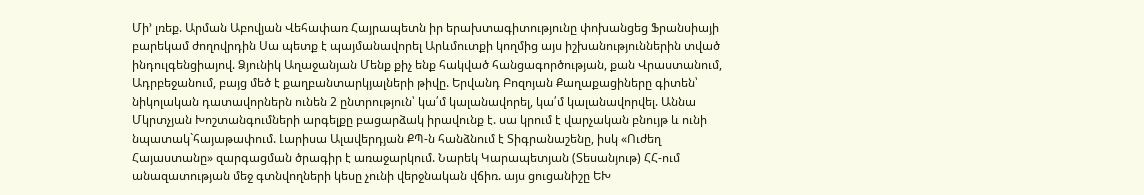Մի’ լռեք. Արման Աբովյան Վեհափառ Հայրապետն իր երախտագիտությունը փոխանցեց Ֆրանսիայի բարեկամ ժողովրդին Սա պետք է պայմանավորել Արևմուտքի կողմից այս իշխանություններին տված ինդուլգենցիայով. Ձյունիկ Աղաջանյան Մենք քիչ ենք հակված հանցագործության, քան Վրաստանում, Ադրբեջանում, բայց մեծ է քաղբանտարկյալների թիվը. Երվանդ Բոզոյան Քաղաքացիները գիտեն՝ նիկոլական դատավորներն ունեն 2 ընտրություն՝ կա՛մ կալանավորել, կա՛մ կալանավորվել. Աննա Մկրտչյան Խոշտանգումների արգելքը բացարձակ իրավունք է. սա կրում է վարչական բնույթ և ունի նպատակ`հայաթափում. Լարիսա Ալավերդյան ՔՊ-ն հանձնում է Տիգրանաշենը, իսկ «Ուժեղ Հայաստանը» զարգացման ծրագիր է առաջարկում. Նարեկ Կարապետյան (Տեսանյութ) ՀՀ-ում անազատության մեջ գտնվողների կեսը չունի վերջնական վճիռ. այս ցուցանիշը ԵԽ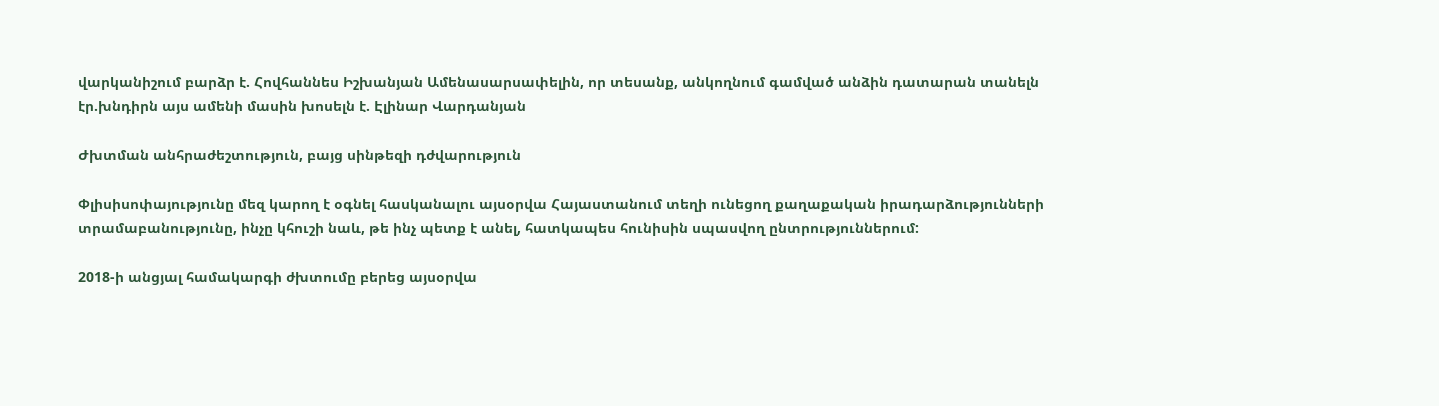վարկանիշում բարձր է. Հովհաննես Իշխանյան Ամենասարսափելին, որ տեսանք, անկողնում գամված անձին դատարան տանելն էր.խնդիրն այս ամենի մասին խոսելն է. Էլինար Վարդանյան

Ժխտման անհրաժեշտություն, բայց սինթեզի դժվարություն

Փլիսիսոփայությունը մեզ կարող է օգնել հասկանալու այսօրվա Հայաստանում տեղի ունեցող քաղաքական իրադարձությունների տրամաբանությունը, ինչը կհուշի նաև, թե ինչ պետք է անել, հատկապես հունիսին սպասվող ընտրություններում:

2018-ի անցյալ համակարգի ժխտումը բերեց այսօրվա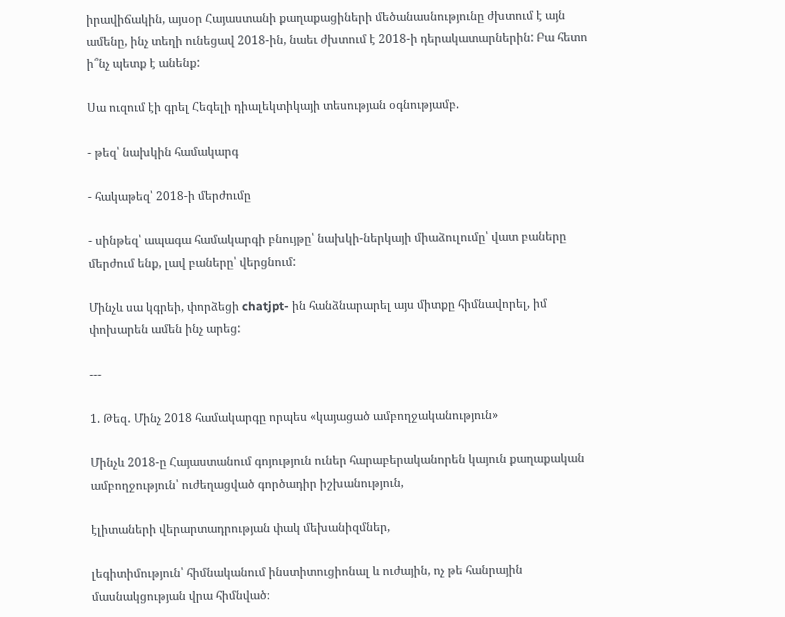իրավիճակին, այսօր Հայաստանի քաղաքացիների մեծանասնությունը ժխտում է այն ամենը, ինչ տեղի ունեցավ 2018-ին, նաեւ ժխտում է 2018-ի դերակատարներին: Բա հետո ի՞նչ պետք է անենք:

Սա ուզում էի գրել Հեգելի դիալեկտիկայի տեսության օգնությամբ.

- թեզ՝ նախկին համակարգ

- հակաթեզ՝ 2018-ի մերժումը

- սինթեզ՝ ապագա համակարգի բնույթը՝ նախկի-ներկայի միաձուլումը՝ վատ բաները մերժում ենք, լավ բաները՝ վերցնում:

Մինչև սա կգրեի, փորձեցի chatjpt- ին հանձնարարել այս միտքը հիմնավորել, իմ փոխարեն ամեն ինչ արեց:

---

1. Թեզ․ Մինչ 2018 համակարգը որպես «կայացած ամբողջականություն»

Մինչև 2018-ը Հայաստանում գոյություն ուներ հարաբերականորեն կայուն քաղաքական ամբողջություն՝ ուժեղացված գործադիր իշխանություն,

էլիտաների վերարտադրության փակ մեխանիզմներ,

լեգիտիմություն՝ հիմնականում ինստիտուցիոնալ և ուժային, ոչ թե հանրային մասնակցության վրա հիմնված։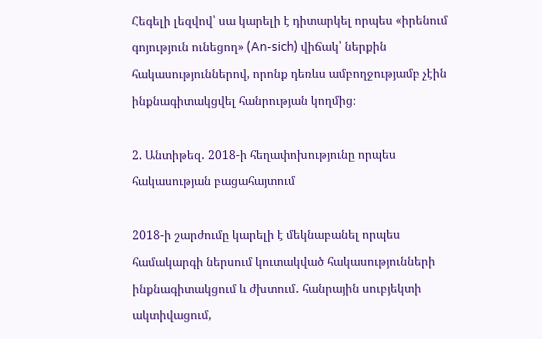Հեգելի լեզվով՝ սա կարելի է դիտարկել որպես «իրենում գոյություն ունեցող» (An-sich) վիճակ՝ ներքին հակասություններով, որոնք դեռևս ամբողջությամբ չէին ինքնագիտակցվել հանրության կողմից։

2. Անտիթեզ․ 2018-ի հեղափոխությունը որպես հակասության բացահայտում

2018-ի շարժումը կարելի է մեկնաբանել որպես համակարգի ներսում կուտակված հակասությունների ինքնագիտակցում և ժխտում․ հանրային սուբյեկտի ակտիվացում,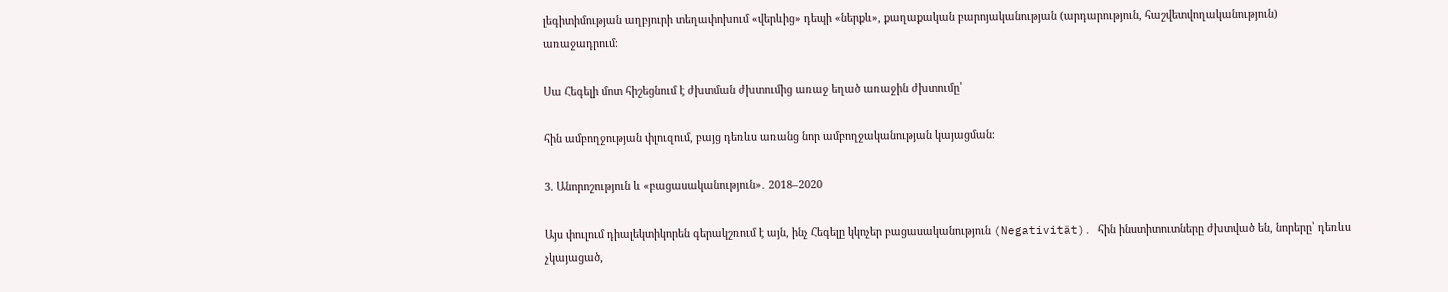լեգիտիմության աղբյուրի տեղափոխում «վերևից» դեպի «ներքև», քաղաքական բարոյականության (արդարություն, հաշվետվողականություն) առաջադրում։

Սա Հեգելի մոտ հիշեցնում է ժխտման ժխտումից առաջ եղած առաջին ժխտումը՝

հին ամբողջության փլուզում, բայց դեռևս առանց նոր ամբողջականության կայացման։

3. Անորոշություն և «բացասականություն»․ 2018–2020

Այս փուլում դիալեկտիկորեն գերակշռում է այն, ինչ Հեգելը կկոչեր բացասականություն (Negativität)․ հին ինստիտուտները ժխտված են, նորերը՝ դեռևս չկայացած,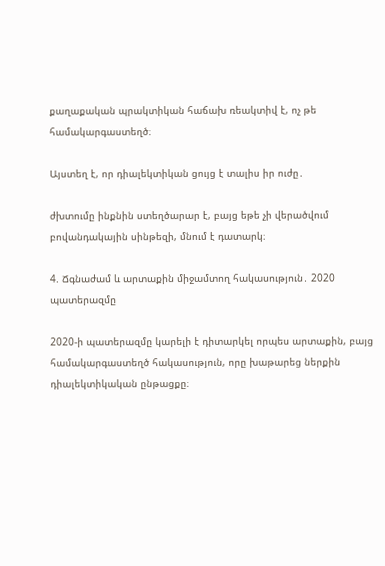քաղաքական պրակտիկան հաճախ ռեակտիվ է, ոչ թե համակարգաստեղծ։

Այստեղ է, որ դիալեկտիկան ցույց է տալիս իր ուժը․

ժխտումը ինքնին ստեղծարար է, բայց եթե չի վերածվում բովանդակային սինթեզի, մնում է դատարկ։

4. Ճգնաժամ և արտաքին միջամտող հակասություն․ 2020 պատերազմը

2020-ի պատերազմը կարելի է դիտարկել որպես արտաքին, բայց համակարգաստեղծ հակասություն, որը խաթարեց ներքին դիալեկտիկական ընթացքը։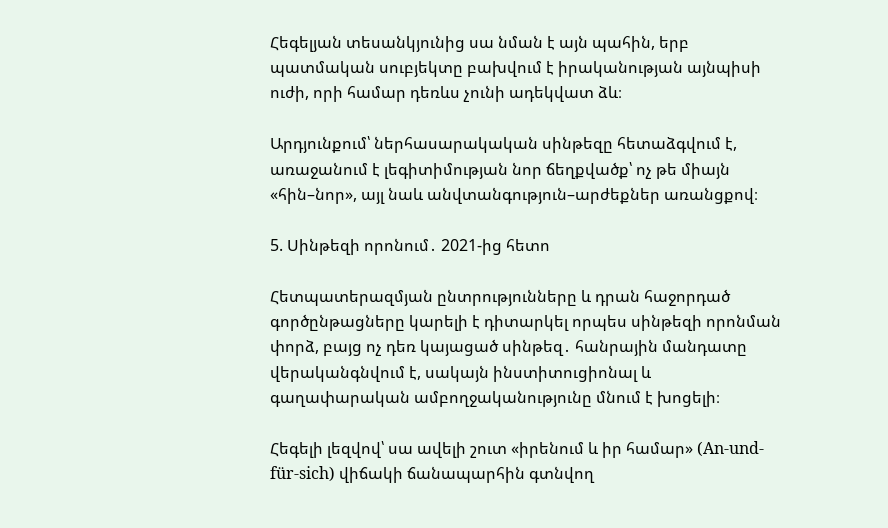Հեգելյան տեսանկյունից սա նման է այն պահին, երբ պատմական սուբյեկտը բախվում է իրականության այնպիսի ուժի, որի համար դեռևս չունի ադեկվատ ձև։

Արդյունքում՝ ներհասարակական սինթեզը հետաձգվում է, առաջանում է լեգիտիմության նոր ճեղքվածք՝ ոչ թե միայն «հին–նոր», այլ նաև անվտանգություն–արժեքներ առանցքով։

5. Սինթեզի որոնում․ 2021-ից հետո

Հետպատերազմյան ընտրությունները և դրան հաջորդած գործընթացները կարելի է դիտարկել որպես սինթեզի որոնման փորձ, բայց ոչ դեռ կայացած սինթեզ․ հանրային մանդատը վերականգնվում է, սակայն ինստիտուցիոնալ և գաղափարական ամբողջականությունը մնում է խոցելի։

Հեգելի լեզվով՝ սա ավելի շուտ «իրենում և իր համար» (An-und-für-sich) վիճակի ճանապարհին գտնվող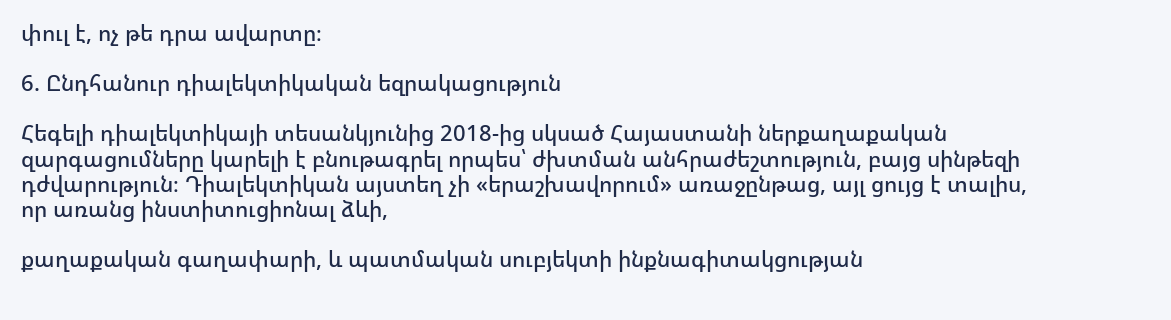փուլ է, ոչ թե դրա ավարտը։

6. Ընդհանուր դիալեկտիկական եզրակացություն

Հեգելի դիալեկտիկայի տեսանկյունից 2018-ից սկսած Հայաստանի ներքաղաքական զարգացումները կարելի է բնութագրել որպես՝ ժխտման անհրաժեշտություն, բայց սինթեզի դժվարություն։ Դիալեկտիկան այստեղ չի «երաշխավորում» առաջընթաց, այլ ցույց է տալիս, որ առանց ինստիտուցիոնալ ձևի,

քաղաքական գաղափարի, և պատմական սուբյեկտի ինքնագիտակցության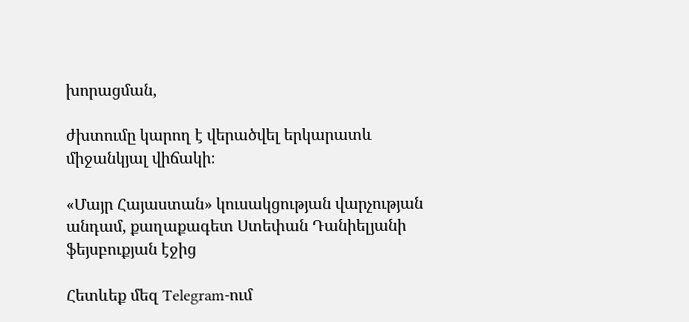խորացման,

ժխտումը կարող է վերածվել երկարատև միջանկյալ վիճակի։

«Մայր Հայաստան» կուսակցության վարչության անդամ, քաղաքագետ Ստեփան Դանիելյանի ֆեյսբուքյան էջից

Հետևեք մեզ Telegram-ում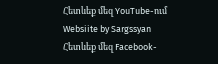Հետևեք մեզ YouTube-ում
Websiite by Sargssyan
Հետևեք մեզ Facebook-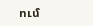ում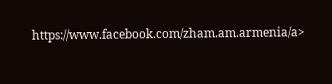https://www.facebook.com/zham.am.armenia/a>